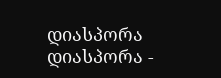დიასპორა
დიასპორა -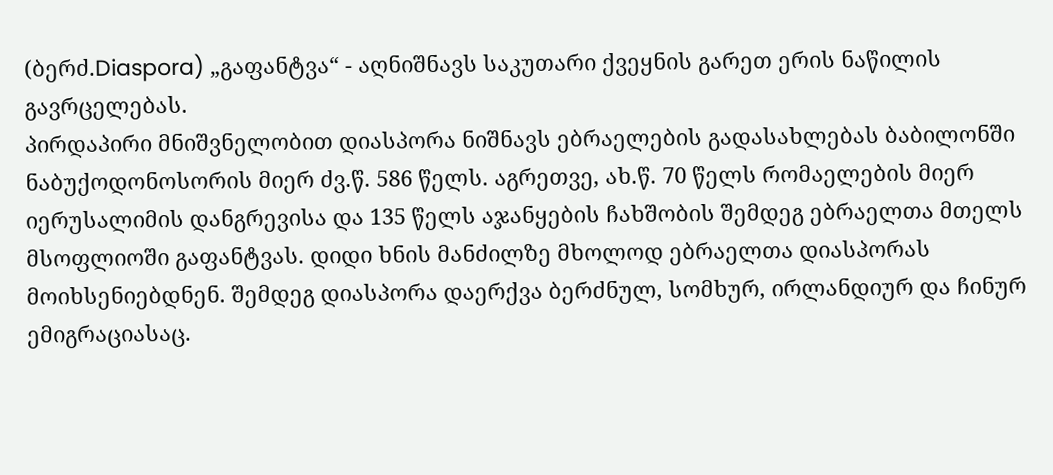(ბერძ.Diaspora) „გაფანტვა“ - აღნიშნავს საკუთარი ქვეყნის გარეთ ერის ნაწილის გავრცელებას.
პირდაპირი მნიშვნელობით დიასპორა ნიშნავს ებრაელების გადასახლებას ბაბილონში ნაბუქოდონოსორის მიერ ძვ.წ. 586 წელს. აგრეთვე, ახ.წ. 70 წელს რომაელების მიერ იერუსალიმის დანგრევისა და 135 წელს აჯანყების ჩახშობის შემდეგ ებრაელთა მთელს მსოფლიოში გაფანტვას. დიდი ხნის მანძილზე მხოლოდ ებრაელთა დიასპორას მოიხსენიებდნენ. შემდეგ დიასპორა დაერქვა ბერძნულ, სომხურ, ირლანდიურ და ჩინურ ემიგრაციასაც.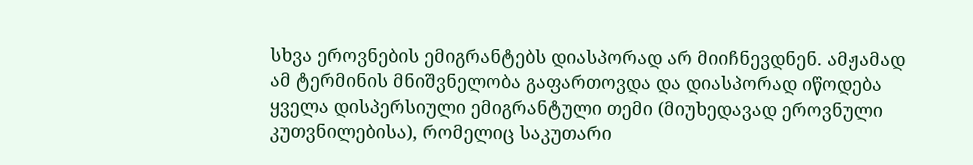სხვა ეროვნების ემიგრანტებს დიასპორად არ მიიჩნევდნენ. ამჟამად ამ ტერმინის მნიშვნელობა გაფართოვდა და დიასპორად იწოდება ყველა დისპერსიული ემიგრანტული თემი (მიუხედავად ეროვნული კუთვნილებისა), რომელიც საკუთარი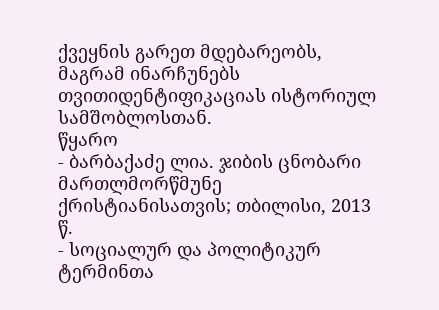ქვეყნის გარეთ მდებარეობს, მაგრამ ინარჩუნებს თვითიდენტიფიკაციას ისტორიულ სამშობლოსთან.
წყარო
- ბარბაქაძე ლია. ჯიბის ცნობარი მართლმორწმუნე ქრისტიანისათვის; თბილისი, 2013 წ.
- სოციალურ და პოლიტიკურ ტერმინთა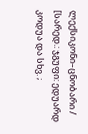ლექსიკონი–ცნობარი / [სარედ.: ჯგუფი: ედუარდ კოდუა და სხვ. ;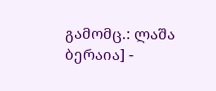გამომც.: ლაშა ბერაია] -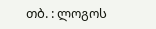თბ. : ლოგოს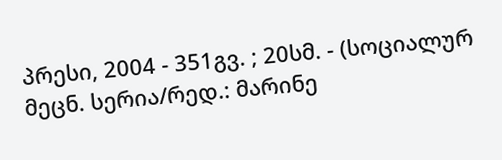პრესი, 2004 - 351გვ. ; 20სმ. - (სოციალურ მეცნ. სერია/რედ.: მარინე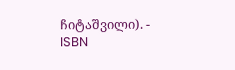ჩიტაშვილი). - ISBN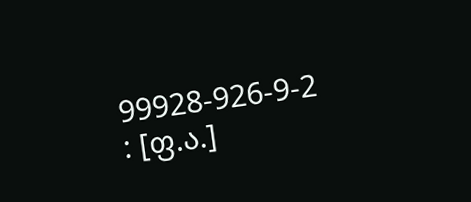99928-926-9-2 : [ფ.ა.]